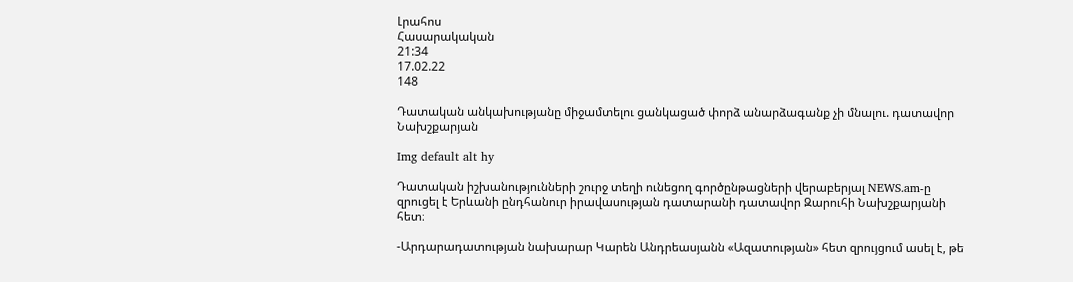Լրահոս
Հասարակական
21:34
17.02.22
148

Դատական անկախությանը միջամտելու ցանկացած փորձ անարձագանք չի մնալու. դատավոր Նախշքարյան

Img default alt hy

Դատական իշխանությունների շուրջ տեղի ունեցող գործընթացների վերաբերյալ NEWS.am-ը զրուցել է Երևանի ընդհանուր իրավասության դատարանի դատավոր Զարուհի Նախշքարյանի հետ։

-Արդարադատության նախարար Կարեն Անդրեասյանն «Ազատության» հետ զրույցում ասել է, թե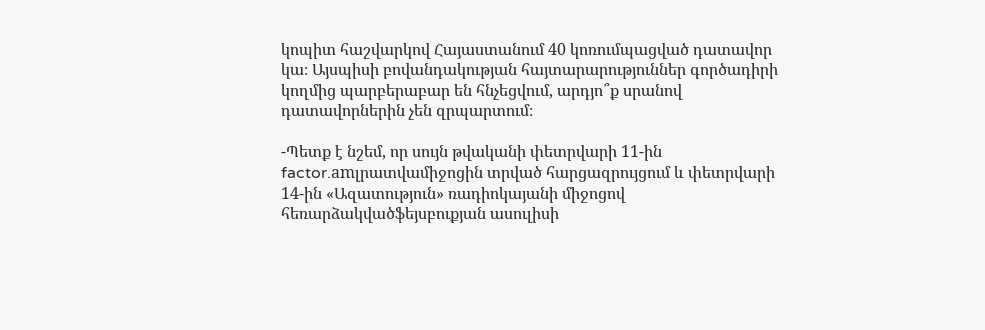կոպիտ հաշվարկով Հայաստանում 40 կոռումպացված դատավոր կա։ Այսպիսի բովանդակության հայտարարություններ գործադիրի կողմից պարբերաբար են հնչեցվում, արդյո՞ք սրանով դատավորներին չեն զրպարտում։

-Պետք է նշեմ, որ սույն թվականի փետրվարի 11-ին factor.amլրատվամիջոցին տրված հարցազրույցում և փետրվարի 14-ին «Ազատություն» ռադիոկայանի միջոցով հեռարձակվածֆեյսբուքյան ասուլիսի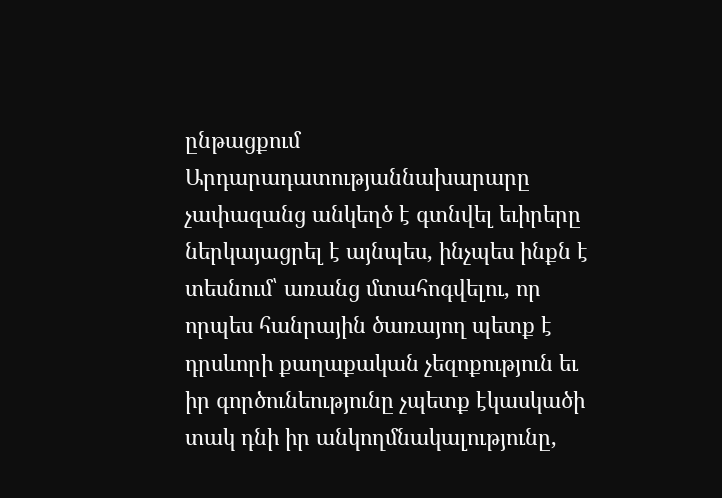ընթացքում Արդարադատությաննախարարը չափազանց անկեղծ է գտնվել եւիրերը ներկայացրել է այնպես, ինչպես ինքն է տեսնում՝ առանց մտահոգվելու, որ որպես հանրային ծառայող պետք է դրսևորի քաղաքական չեզոքություն եւ իր գործունեությունը չպետք էկասկածի տակ դնի իր անկողմնակալությունը,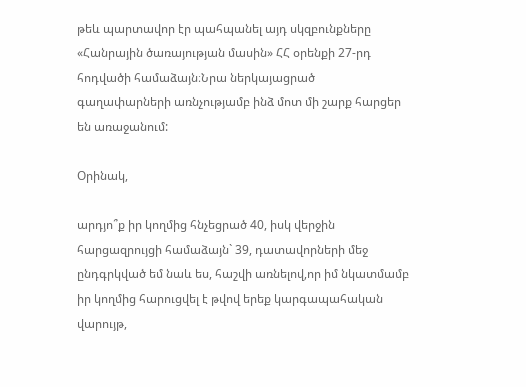թեև պարտավոր էր պահպանել այդ սկզբունքները «Հանրային ծառայության մասին» ՀՀ օրենքի 27-րդ հոդվածի համաձայն։Նրա ներկայացրած գաղափարների առնչությամբ ինձ մոտ մի շարք հարցեր են առաջանում:

Օրինակ,

արդյո՞ք իր կողմից հնչեցրած 40, իսկ վերջին հարցազրույցի համաձայն` 39, դատավորների մեջ ընդգրկված եմ նաև ես, հաշվի առնելով,որ իմ նկատմամբ իր կողմից հարուցվել է թվով երեք կարգապահական վարույթ,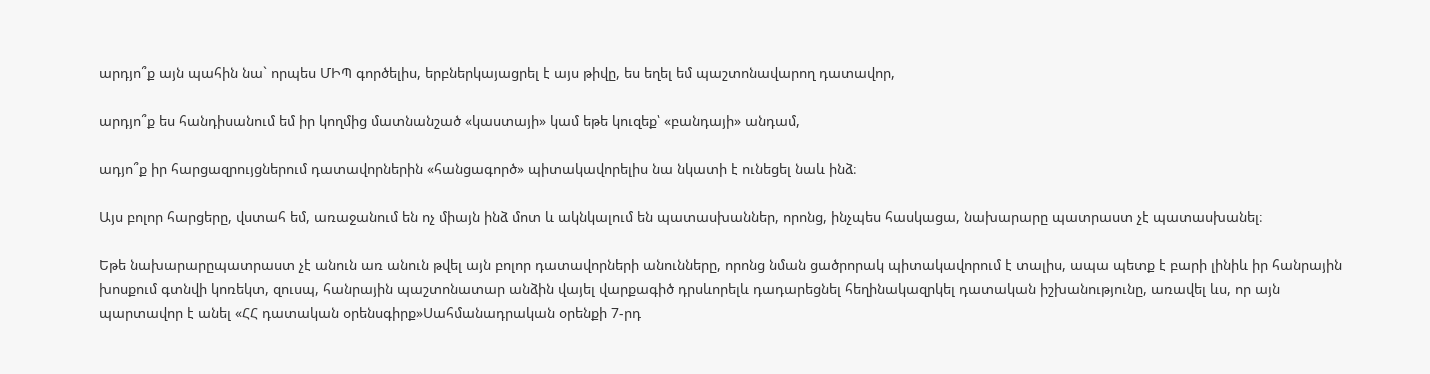արդյո՞ք այն պահին նա` որպես ՄԻՊ գործելիս, երբներկայացրել է այս թիվը, ես եղել եմ պաշտոնավարող դատավոր,

արդյո՞ք ես հանդիսանում եմ իր կողմից մատնանշած «կաստայի» կամ եթե կուզեք՝ «բանդայի» անդամ,

ադյո՞ք իր հարցազրույցներում դատավորներին «հանցագործ» պիտակավորելիս նա նկատի է ունեցել նաև ինձ։

Այս բոլոր հարցերը, վստահ եմ, առաջանում են ոչ միայն ինձ մոտ և ակնկալում են պատասխաններ, որոնց, ինչպես հասկացա, նախարարը պատրաստ չէ պատասխանել։

Եթե նախարարըպատրաստ չէ անուն առ անուն թվել այն բոլոր դատավորների անունները, որոնց նման ցածրորակ պիտակավորում է տալիս, ապա պետք է բարի լինիև իր հանրային խոսքում գտնվի կոռեկտ, զուսպ, հանրային պաշտոնատար անձին վայել վարքագիծ դրսևորելև դադարեցնել հեղինակազրկել դատական իշխանությունը, առավել ևս, որ այն պարտավոր է անել «ՀՀ դատական օրենսգիրք»Սահմանադրական օրենքի 7-րդ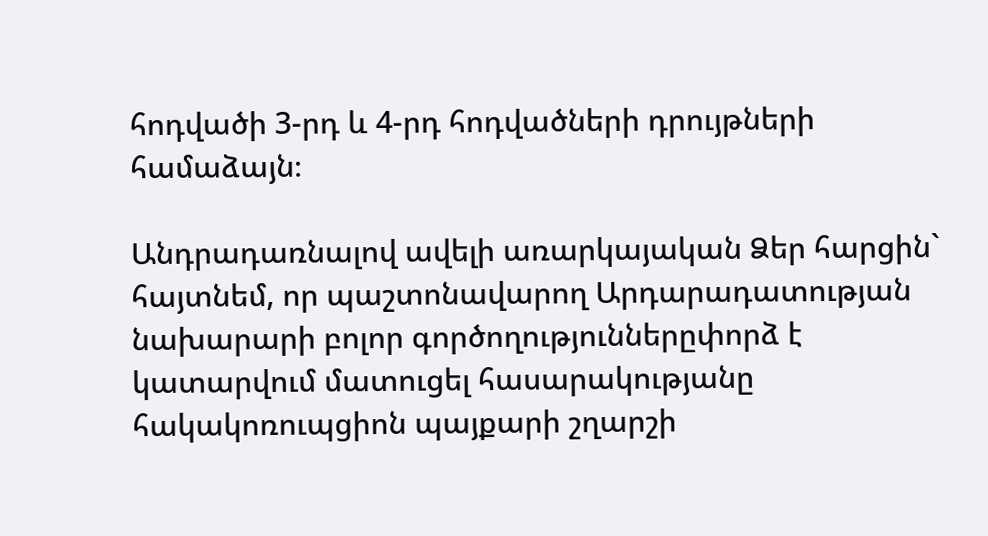հոդվածի 3-րդ և 4-րդ հոդվածների դրույթների համաձայն։

Անդրադառնալով ավելի առարկայական Ձեր հարցին` հայտնեմ, որ պաշտոնավարող Արդարադատության նախարարի բոլոր գործողություններըփորձ է կատարվում մատուցել հասարակությանը հակակոռուպցիոն պայքարի շղարշի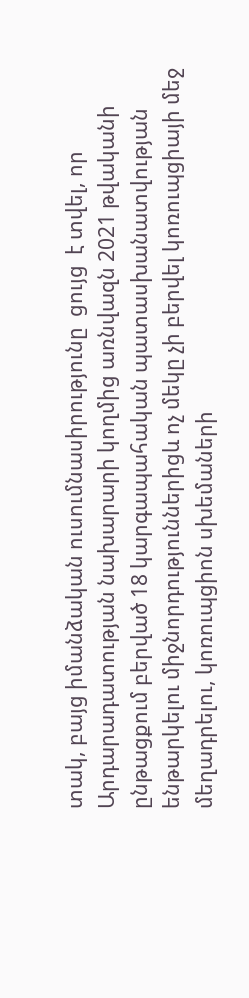տակ, բայց իմանձական ուսումնասիրությունը  ցույց  է տվել, որ Արդարադատության նախարարի կողմից առնվազն 2021 թվականի ընթացքում բերված 18 կարգապահական պատասխանատվության ենթարկելու միջնորդություններիցև ոչ մեկը չի բերվել կոռուպցիայի մեջ մեղադրելու, կոռուպցիոն սխեմաների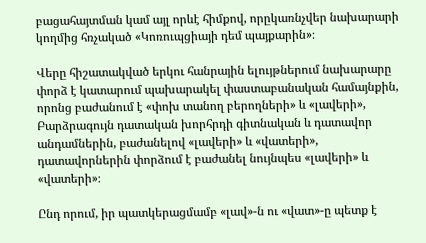բացահայտման կամ այլ որևէ հիմքով, որըկառնչվեր նախարարի կողմից հռչակած «Կոռուպցիայի դեմ պայքարին»։

Վերը հիշատակված երկու հանրային ելույթներում նախարարը փորձ է կատարում պախարակել փաստաբանական համայնքին, որոնց բաժանում է «փոխ տանող բերողների» և «լավերի», Բարձրագույն դատական խորհրդի գիտնական և դատավոր անդամներին, բաժանելով «լավերի» և «վատերի», դատավորներին փորձում է բաժանել նույնպես «լավերի» և «վատերի»։

Ընդ որում, իր պատկերացմամբ «լավ»-ն ու «վատ»-ը պետք է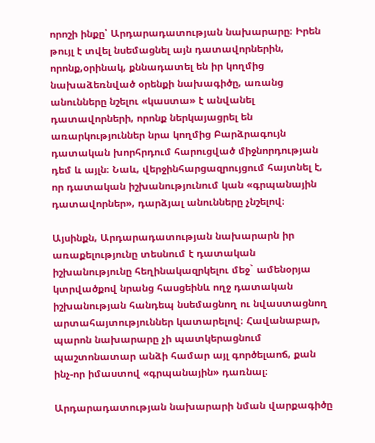որոշի ինքը՝ Արդարադատության նախարարը։ Իրեն թույլ է տվել նսեմացնել այն դատավորներին, որոնք,օրինակ, քննադատել են իր կողմից նախաձեռնված օրենքի նախագիծը, առանց անունները նշելու «կաստա» է անվանել դատավորների, որոնք ներկայացրել են առարկություններ նրա կողմից Բարձրագույն դատական խորհրդում հարուցված միջնորդության դեմ և այլն։ Նաև, վերջինհարցազրույցում հայտնել է, որ դատական իշխանությունում կան «գրպանային դատավորներ», դարձյալ անունները չնշելով։

Այսինքն, Արդարադատության նախարարն իր առաքելությունը տեսնում է դատական իշխանությունը հեղինակազրկելու մեջ` ամենօրյա կտրվածքով նրանց հասցեինև ողջ դատական իշխանության հանդեպ նսեմացնող ու նվաստացնող արտահայտություններ կատարելով։ Հավանաբար, պարոն նախարարը չի պատկերացնում պաշտոնատար անձի համար այլ գործելաոճ, քան ինչ-որ իմաստով «գրպանային» դառնալ։

Արդարադատության նախարարի նման վարքագիծը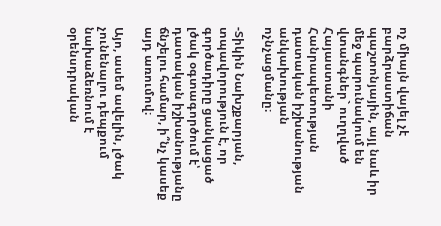ոչ միայն վայել չէ բարձրաստիճան պաշտոնյային, այլ նաև իր մեջ պարունակում են վտանգներ` ուղղված Հայաստանի Հանրապետության դատական իշխանության անկախության ոչնչացմանը։

-Տիկին Նախշքարյան, տպավորություն է, որ գործադիրը ցանկացած լծակ օգտագործում է՝ դատական իշխանությանը ճնշելու համար, ի՞նչ կասեք այդ առումով։

Այո, ասեմ ավելին, լծակ չունենալու դեպքում նախաձեռնում է օրենսդրական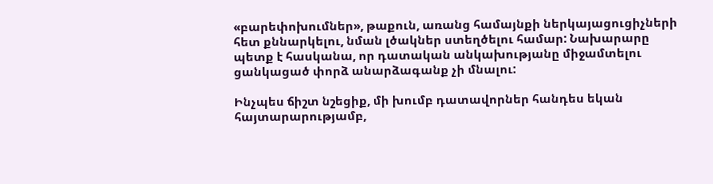«բարեփոխումներ», թաքուն, առանց համայնքի ներկայացուցիչների հետ քննարկելու, նման լծակներ ստեղծելու համար: Նախարարը պետք է հասկանա, որ դատական անկախությանը միջամտելու ցանկացած փորձ անարձագանք չի մնալու:

Ինչպես ճիշտ նշեցիք, մի խումբ դատավորներ հանդես եկան հայտարարությամբ,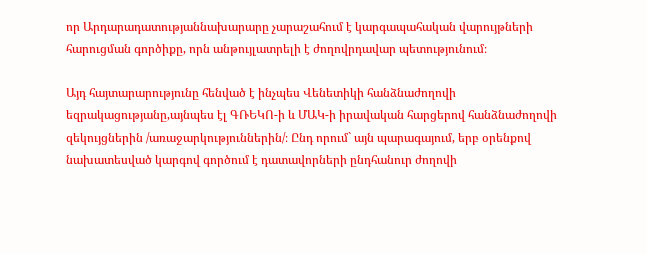որ Արդարադատությաննախարարը չարաշահում է կարգապահական վարույթների հարուցման գործիքը, որն անթույլատրելի է ժողովրդավար պետությունում։

Այդ հայտարարությունը հենված է ինչպես Վենետիկի հանձնաժողովի եզրակացությանը,այնպես էլ ԳՌԵԿՈ-ի և ՄԱԿ-ի իրավական հարցերով հանձնաժողովի զեկույցներին /առաջարկություններին/։ Ընդ որում` այն պարագայում, երբ օրենքով նախատեսված կարգով գործում է դատավորների ընդհանուր ժողովի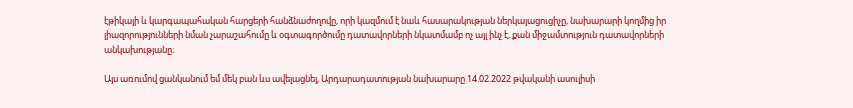էթիկայի և կարգապահական հարցերի հանձնաժողովը, որի կազմում է նաև հասարակության ներկայացուցիչը, նախարարի կողմից իր լիազորությունների նման չարաշահումը և օգտագործումը դատավորների նկատմամբ ոչ այլ ինչ է, քան միջամտություն դատավորների անկախությանը։

Այս առումով ցանկանում եմ մեկ բան ևս ավելացնել, Արդարադատության նախարարը 14.02.2022 թվականի ասուլիսի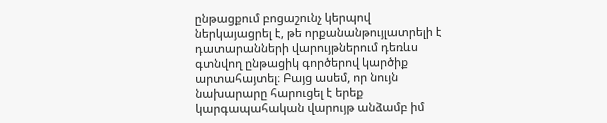ընթացքում բոցաշունչ կերպով ներկայացրել է, թե որքանանթույլատրելի է դատարանների վարույթներում դեռևս գտնվող ընթացիկ գործերով կարծիք արտահայտել։ Բայց ասեմ, որ նույն նախարարը հարուցել է երեք կարգապահական վարույթ անձամբ իմ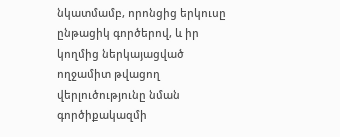նկատմամբ, որոնցից երկուսը ընթացիկ գործերով, և իր կողմից ներկայացված ողջամիտ թվացող վերլուծությունը նման գործիքակազմի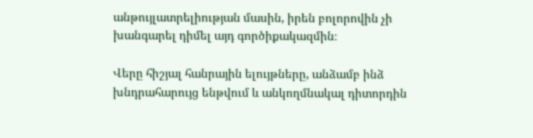անթույլատրելիության մասին, իրեն բոլորովին չի խանգարել դիմել այդ գործիքակազմին։

Վերը հիշյալ հանրային ելույթները, անձամբ ինձ խնդրահարույց ենթվում և անկողմնակալ դիտորդին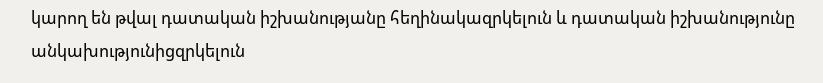կարող են թվալ դատական իշխանությանը հեղինակազրկելուն և դատական իշխանությունը անկախությունիցզրկելուն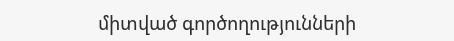միտված գործողությունների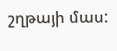շղթայի մաս: